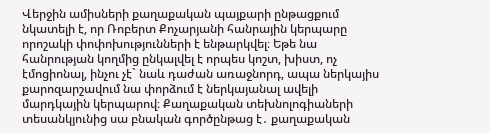Վերջին ամիսների քաղաքական պայքարի ընթացքում նկատելի է, որ Ռոբերտ Քոչարյանի հանրային կերպարը որոշակի փոփոխությունների է ենթարկվել։ Եթե նա հանրության կողմից ընկալվել է որպես կոշտ, խիստ, ոչ էմոցիոնալ, ինչու չէ` նաև դաժան առաջնորդ, ապա ներկայիս քարոզարշավում նա փորձում է ներկայանալ ավելի մարդկային կերպարով։ Քաղաքական տեխնոլոգիաների տեսանկյունից սա բնական գործընթաց է․ քաղաքական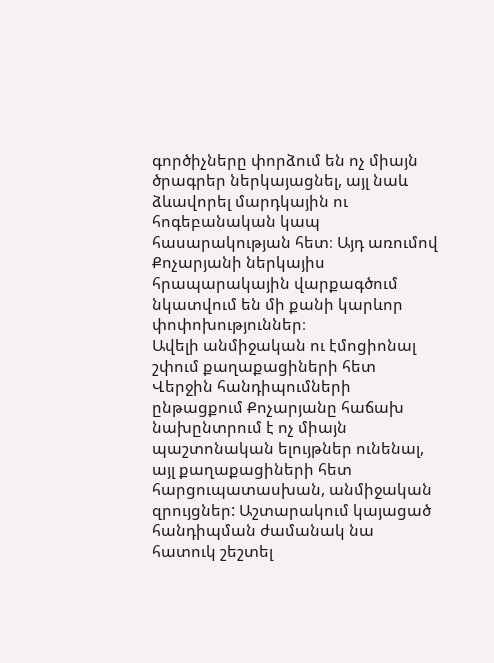գործիչները փորձում են ոչ միայն ծրագրեր ներկայացնել, այլ նաև ձևավորել մարդկային ու հոգեբանական կապ հասարակության հետ։ Այդ առումով Քոչարյանի ներկայիս հրապարակային վարքագծում նկատվում են մի քանի կարևոր փոփոխություններ։
Ավելի անմիջական ու էմոցիոնալ շփում քաղաքացիների հետ
Վերջին հանդիպումների ընթացքում Քոչարյանը հաճախ նախընտրում է ոչ միայն պաշտոնական ելույթներ ունենալ, այլ քաղաքացիների հետ հարցուպատասխան, անմիջական զրույցներ: Աշտարակում կայացած հանդիպման ժամանակ նա հատուկ շեշտել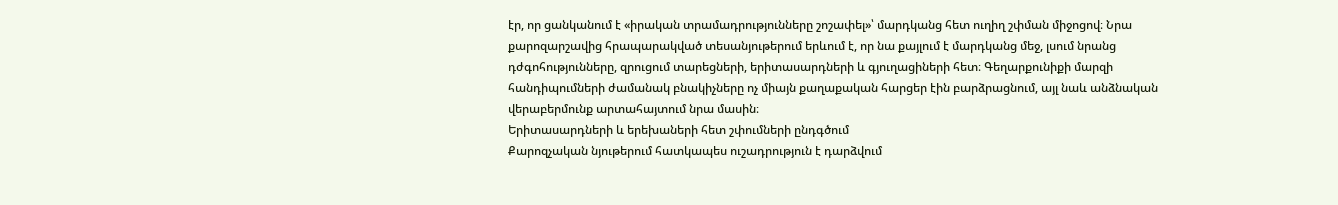էր, որ ցանկանում է «իրական տրամադրությունները շոշափել»՝ մարդկանց հետ ուղիղ շփման միջոցով։ Նրա քարոզարշավից հրապարակված տեսանյութերում երևում է, որ նա քայլում է մարդկանց մեջ, լսում նրանց դժգոհությունները, զրուցում տարեցների, երիտասարդների և գյուղացիների հետ։ Գեղարքունիքի մարզի հանդիպումների ժամանակ բնակիչները ոչ միայն քաղաքական հարցեր էին բարձրացնում, այլ նաև անձնական վերաբերմունք արտահայտում նրա մասին։
Երիտասարդների և երեխաների հետ շփումների ընդգծում
Քարոզչական նյութերում հատկապես ուշադրություն է դարձվում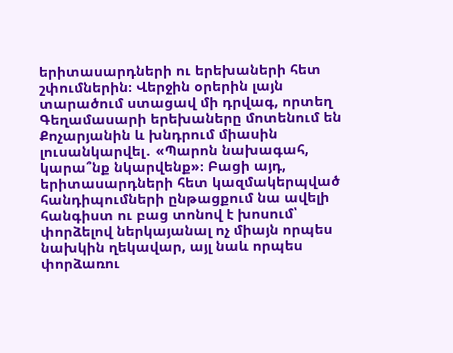երիտասարդների ու երեխաների հետ շփումներին։ Վերջին օրերին լայն տարածում ստացավ մի դրվագ, որտեղ Գեղամասարի երեխաները մոտենում են Քոչարյանին և խնդրում միասին լուսանկարվել․ «Պարոն նախագահ, կարա՞նք նկարվենք»։ Բացի այդ, երիտասարդների հետ կազմակերպված հանդիպումների ընթացքում նա ավելի հանգիստ ու բաց տոնով է խոսում՝ փորձելով ներկայանալ ոչ միայն որպես նախկին ղեկավար, այլ նաև որպես փորձառու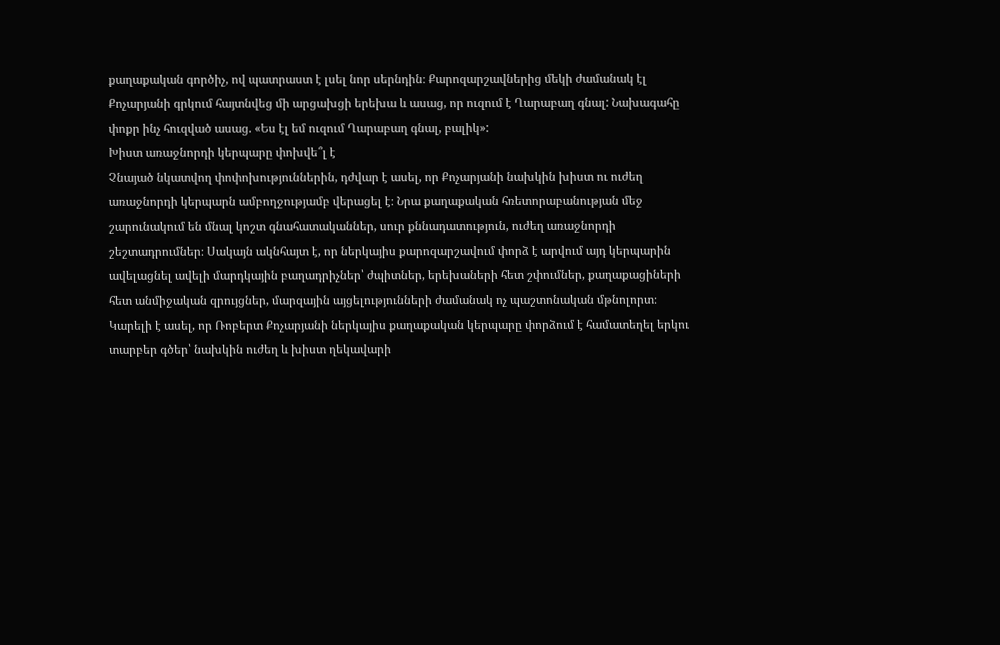քաղաքական գործիչ, ով պատրաստ է լսել նոր սերնդին։ Քարոզարշավներից մեկի ժամանակ էլ Քոչարյանի գրկում հայտնվեց մի արցախցի երեխա և ասաց, որ ուզում է Ղարաբաղ գնալ: Նախագահը փոքր ինչ հուզված ասաց. «Ես էլ եմ ուզում Ղարաբաղ գնալ, բալիկ»:
Խիստ առաջնորդի կերպարը փոխվե՞լ է
Չնայած նկատվող փոփոխություններին, դժվար է ասել, որ Քոչարյանի նախկին խիստ ու ուժեղ առաջնորդի կերպարն ամբողջությամբ վերացել է։ Նրա քաղաքական հռետորաբանության մեջ շարունակում են մնալ կոշտ գնահատականներ, սուր քննադատություն, ուժեղ առաջնորդի շեշտադրումներ։ Սակայն ակնհայտ է, որ ներկայիս քարոզարշավում փորձ է արվում այդ կերպարին ավելացնել ավելի մարդկային բաղադրիչներ՝ ժպիտներ, երեխաների հետ շփումներ, քաղաքացիների հետ անմիջական զրույցներ, մարզային այցելությունների ժամանակ ոչ պաշտոնական մթնոլորտ։ Կարելի է ասել, որ Ռոբերտ Քոչարյանի ներկայիս քաղաքական կերպարը փորձում է համատեղել երկու տարբեր գծեր՝ նախկին ուժեղ և խիստ ղեկավարի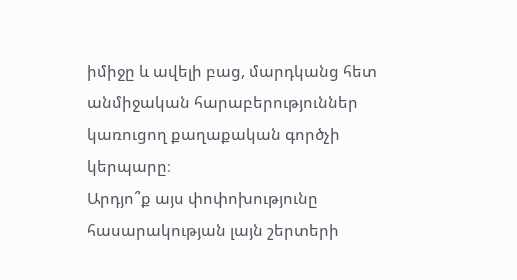իմիջը և ավելի բաց, մարդկանց հետ անմիջական հարաբերություններ կառուցող քաղաքական գործչի կերպարը։
Արդյո՞ք այս փոփոխությունը հասարակության լայն շերտերի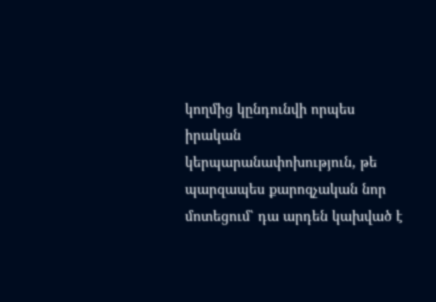կողմից կընդունվի որպես իրական կերպարանափոխություն, թե պարզապես քարոզչական նոր մոտեցում՝ դա արդեն կախված է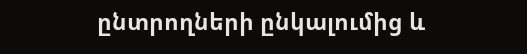ընտրողների ընկալումից և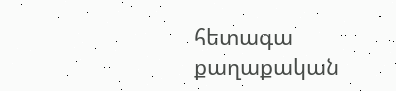հետագա քաղաքական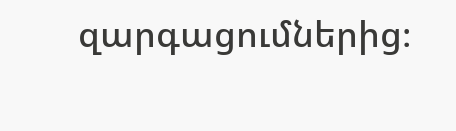զարգացումներից։